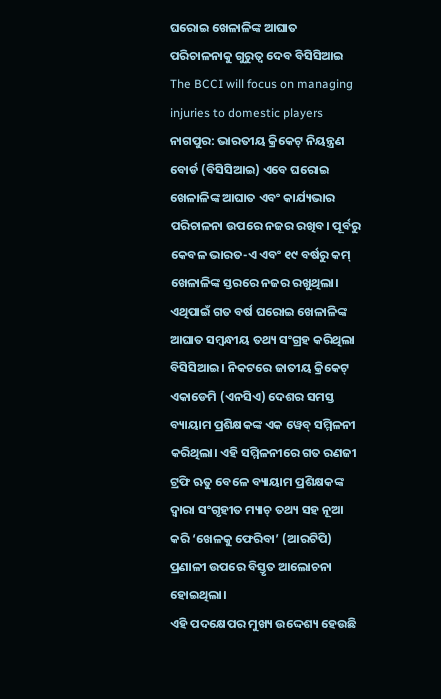ଘରୋଇ ଖେଳାଳିଙ୍କ ଆଘାତ ପରିଚାଳନାକୁ ଗୁରୁତ୍ବ ଦେବ ବିସିସିଆଇ
The BCCI will focus on managing injuries to domestic players
ନାଗପୁର: ଭାରତୀୟ କ୍ରିକେଟ୍ ନିୟନ୍ତ୍ରଣ ବୋର୍ଡ (ବିସିସିଆଇ) ଏବେ ଘରୋଇ ଖେଳାଳିଙ୍କ ଆଘାତ ଏବଂ କାର୍ଯ୍ୟଭାର ପରିଚାଳନା ଉପରେ ନଜର ରଖିବ। ପୂର୍ବରୁ କେବଳ ଭାରତ-ଏ ଏବଂ ୧୯ ବର୍ଷରୁ କମ୍ ଖେଳାଳିଙ୍କ ସ୍ତରରେ ନଜର ରଖୁଥିଲା। ଏଥିପାଇଁ ଗତ ବର୍ଷ ଘରୋଇ ଖେଳାଳିଙ୍କ ଆଘାତ ସମ୍ବନ୍ଧୀୟ ତଥ୍ୟ ସଂଗ୍ରହ କରିଥିଲା ବିସିସିଆଇ। ନିକଟରେ ଜାତୀୟ କ୍ରିକେଟ୍ ଏକାଡେମି (ଏନସିଏ) ଦେଶର ସମସ୍ତ ବ୍ୟାୟାମ ପ୍ରଶିକ୍ଷକଙ୍କ ଏକ ୱେବ୍ ସମ୍ମିଳନୀ କରିଥିଲା। ଏହି ସମ୍ମିଳନୀରେ ଗତ ରଣଜୀ ଟ୍ରଫି ଋତୁ ବେଳେ ବ୍ୟାୟାମ ପ୍ରଶିକ୍ଷକଙ୍କ ଦ୍ବାରା ସଂଗୃହୀତ ମ୍ୟାଚ୍ ତଥ୍ୟ ସହ ନୂଆ କରି ‘ଖେଳକୁ ଫେରିବା’ (ଆରଟିପି) ପ୍ରଣାଳୀ ଉପରେ ବିସ୍ତୃତ ଆଲୋଚନା ହୋଇଥିଲା।
ଏହି ପଦକ୍ଷେପର ମୁଖ୍ୟ ଉଦ୍ଦେଶ୍ୟ ହେଉଛି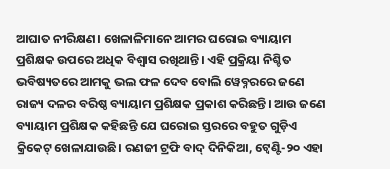ଆଘାତ ନୀରିକ୍ଷଣ। ଖେଳାଳିମାନେ ଆମର ଘରୋଇ ବ୍ୟାୟାମ ପ୍ରଶିକ୍ଷକ ଉପରେ ଅଧିକ ବିଶ୍ୱାସ ରଖିଥାନ୍ତି। ଏହି ପ୍ରକ୍ରିୟା ନିଶ୍ଚିତ ଭବିଷ୍ୟତରେ ଆମକୁ ଭଲ ଫଳ ଦେବ ବୋଲି ୱେବ୍ନରରେ ଜଣେ ରାଜ୍ୟ ଦଳର ବରିଷ୍ଠ ବ୍ୟାୟାମ ପ୍ରଶିକ୍ଷକ ପ୍ରକାଶ କରିଛନ୍ତି। ଆଉ ଜଣେ ବ୍ୟାୟାମ ପ୍ରଶିକ୍ଷକ କହିଛନ୍ତି ଯେ ଘରୋଇ ସ୍ତରରେ ବହୁତ ଗୁଡ଼ିଏ କ୍ରିକେଟ୍ ଖେଳାଯାଉଛି। ରଣଜୀ ଟ୍ରଫି ବାଦ୍ ଦିନିକିଆ, ଟ୍ବେଣ୍ଟି-୨୦ ଏହା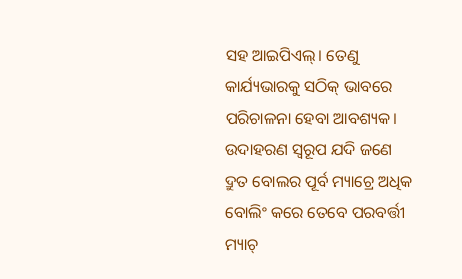ସହ ଆଇପିଏଲ୍। ତେଣୁ କାର୍ଯ୍ୟଭାରକୁ ସଠିକ୍ ଭାବରେ ପରିଚାଳନା ହେବା ଆବଶ୍ୟକ। ଉଦାହରଣ ସ୍ୱରୂପ ଯଦି ଜଣେ ଦ୍ରୁତ ବୋଲର ପୂର୍ବ ମ୍ୟାଚ୍ରେ ଅଧିକ ବୋଲିଂ କରେ ତେବେ ପରବର୍ତ୍ତୀ ମ୍ୟାଚ୍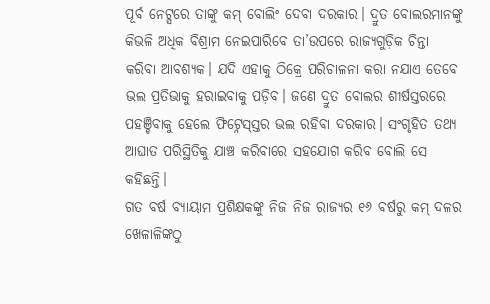ପୂର୍ବ ନେଟ୍ସରେ ତାଙ୍କୁ କମ୍ ବୋଲିଂ ଦେବା ଦରକାର। ଦ୍ରୁତ ବୋଲରମାନଙ୍କୁ କିଭଳି ଅଧିକ ବିଶ୍ରାମ ନେଇପାରିବେ ତା’ଉପରେ ରାଜ୍ୟଗୁଡ଼ିକ ଚିନ୍ତା କରିବା ଆବଶ୍ୟକ। ଯଦି ଏହାକୁ ଠିକ୍ରେ ପରିଚାଳନା କରା ନଯାଏ ତେବେ ଭଲ ପ୍ରତିଭାକୁ ହରାଇବାକୁ ପଡ଼ିବ। ଜଣେ ଦ୍ରୁତ ବୋଲର ଶୀର୍ଷସ୍ତରରେ ପହଞ୍ଚିବାକୁ ହେଲେ ଫିଟ୍ନେସ୍ସ୍ତର ଭଲ ରହିବା ଦରକାର। ସଂଗୃହିତ ତଥ୍ୟ ଆଘାତ ପରିସ୍ଥିତିକୁ ଯାଞ୍ଚ କରିବାରେ ସହଯୋଗ କରିବ ବୋଲି ସେ କହିଛନ୍ତି।
ଗତ ବର୍ଷ ବ୍ୟାୟାମ ପ୍ରଶିକ୍ଷକଙ୍କୁ ନିଜ ନିଜ ରାଜ୍ୟର ୧୬ ବର୍ଷରୁ କମ୍ ଦଳର ଖେଳାଳିଙ୍କଠୁ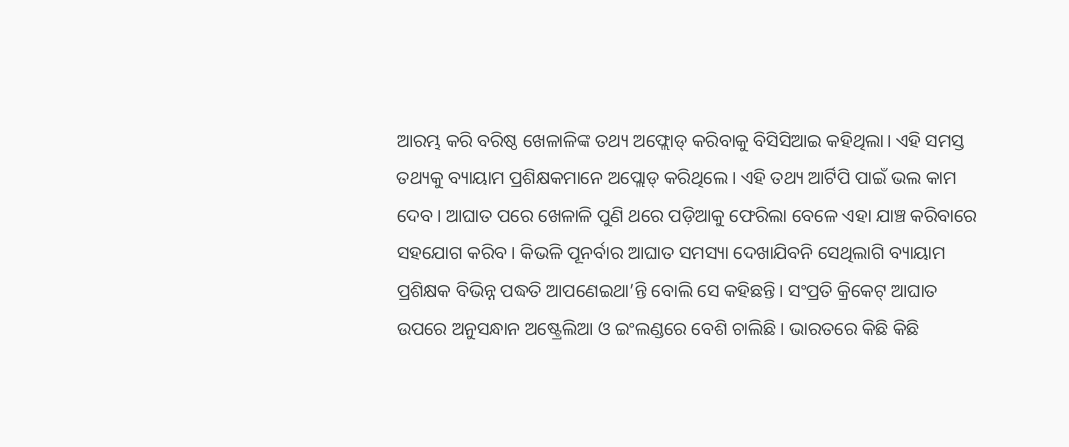ଆରମ୍ଭ କରି ବରିଷ୍ଠ ଖେଳାଳିଙ୍କ ତଥ୍ୟ ଅଫ୍ଲୋଡ୍ କରିବାକୁ ବିସିସିଆଇ କହିଥିଲା। ଏହି ସମସ୍ତ ତଥ୍ୟକୁ ବ୍ୟାୟାମ ପ୍ରଶିକ୍ଷକମାନେ ଅପ୍ଲୋଡ୍ କରିଥିଲେ। ଏହି ତଥ୍ୟ ଆର୍ଟିପି ପାଇଁ ଭଲ କାମ ଦେବ। ଆଘାତ ପରେ ଖେଳାଳି ପୁଣି ଥରେ ପଡ଼ିଆକୁ ଫେରିଲା ବେଳେ ଏହା ଯାଞ୍ଚ କରିବାରେ ସହଯୋଗ କରିବ। କିଭଳି ପୂନର୍ବାର ଆଘାତ ସମସ୍ୟା ଦେଖାଯିବନି ସେଥିଲାଗି ବ୍ୟାୟାମ ପ୍ରଶିକ୍ଷକ ବିଭିନ୍ନ ପଦ୍ଧତି ଆପଣେଇଥା’ନ୍ତି ବୋଲି ସେ କହିଛନ୍ତି। ସଂପ୍ରତି କ୍ରିକେଟ୍ ଆଘାତ ଉପରେ ଅନୁସନ୍ଧାନ ଅଷ୍ଟ୍ରେଲିଆ ଓ ଇଂଲଣ୍ଡରେ ବେଶି ଚାଲିଛି। ଭାରତରେ କିଛି କିଛି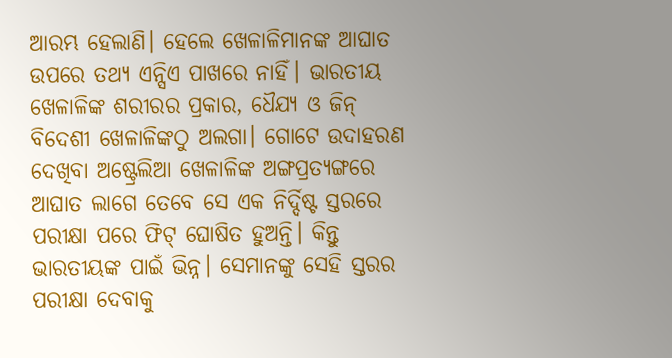ଆରମ୍ଭ ହେଲାଣି। ହେଲେ ଖେଳାଳିମାନଙ୍କ ଆଘାତ ଉପରେ ତଥ୍ୟ ଏନ୍ସିଏ ପାଖରେ ନାହିଁ। ଭାରତୀୟ ଖେଳାଳିଙ୍କ ଶରୀରର ପ୍ରକାର, ଧୈଯ୍ୟ ଓ ଜିନ୍ ବିଦେଶୀ ଖେଳାଳିଙ୍କଠୁ ଅଲଗା। ଗୋଟେ ଉଦାହରଣ ଦେଖିବା ଅଷ୍ଟ୍ରେଲିଆ ଖେଳାଳିଙ୍କ ଅଙ୍ଗପ୍ରତ୍ୟଙ୍ଗରେ ଆଘାତ ଲାଗେ ତେବେ ସେ ଏକ ନିର୍ଦ୍ଦିଷ୍ଟ ସ୍ତରରେ ପରୀକ୍ଷା ପରେ ଫିଟ୍ ଘୋଷିତ ହୁଅନ୍ତି। କିନ୍ତୁ ଭାରତୀୟଙ୍କ ପାଇଁ ଭିନ୍ନ। ସେମାନଙ୍କୁ ସେହି ସ୍ତରର ପରୀକ୍ଷା ଦେବାକୁ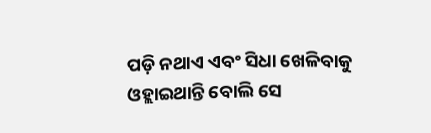ପଡ଼ି ନଥାଏ ଏବଂ ସିଧା ଖେଳିବାକୁ ଓହ୍ଲାଇଥାନ୍ତି ବୋଲି ସେ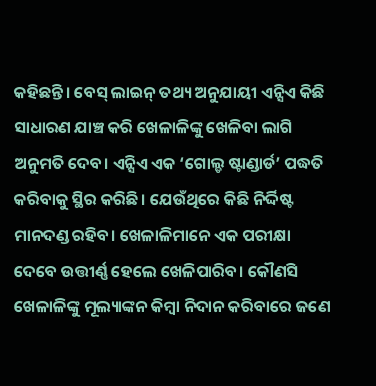କହିଛନ୍ତି। ବେସ୍ ଲାଇନ୍ ତଥ୍ୟ ଅନୁଯାୟୀ ଏନ୍ସିଏ କିଛି ସାଧାରଣ ଯାଞ୍ଚ କରି ଖେଳାଳିଙ୍କୁ ଖେଳିବା ଲାଗି ଅନୁମତି ଦେବ। ଏନ୍ସିଏ ଏକ ‘ଗୋଲ୍ଡ ଷ୍ଟାଣ୍ଡାର୍ଡ’ ପଦ୍ଧତି କରିବାକୁ ସ୍ଥିର କରିଛି। ଯେଉଁଥିରେ କିଛି ନିର୍ଦ୍ଦିଷ୍ଟ ମାନଦଣ୍ଡ ରହିବ। ଖେଳାଳିମାନେ ଏକ ପରୀକ୍ଷା ଦେବେ ଉତ୍ତୀର୍ଣ୍ଣ ହେଲେ ଖେଳିପାରିବ। କୌଣସି ଖେଳାଳିଙ୍କୁ ମୂଲ୍ୟାଙ୍କନ କିମ୍ବା ନିଦାନ କରିବାରେ ଜଣେ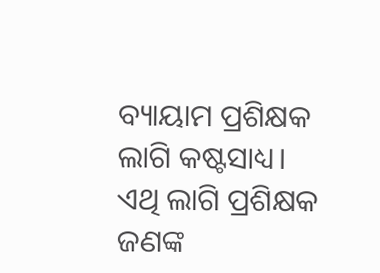ବ୍ୟାୟାମ ପ୍ରଶିକ୍ଷକ ଲାଗି କଷ୍ଟସାଧ୍ୟ। ଏଥି ଲାଗି ପ୍ରଶିକ୍ଷକ ଜଣଙ୍କ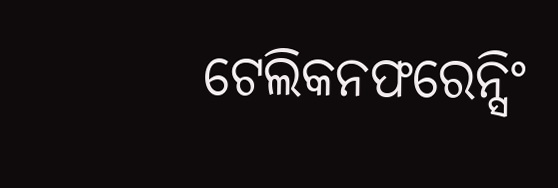ଟେଲିକନଫରେନ୍ସିଂ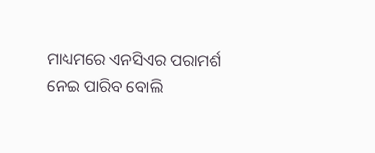ମାଧ୍ୟମରେ ଏନସିଏର ପରାମର୍ଶ ନେଇ ପାରିବ ବୋଲି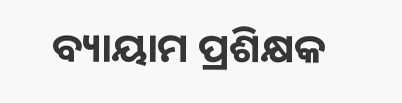ବ୍ୟାୟାମ ପ୍ରଶିକ୍ଷକ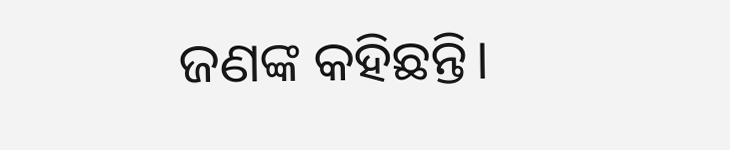ଜଣଙ୍କ କହିଛନ୍ତି।